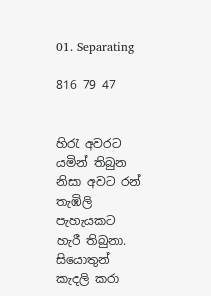01. Separating

816 79 47


හිරැ අවරට යමින් තිබුන නිසා අවට රන් තැඹිලි පැහැයකට හැරී තිබුනා. සියොතුන් කැදලි කරා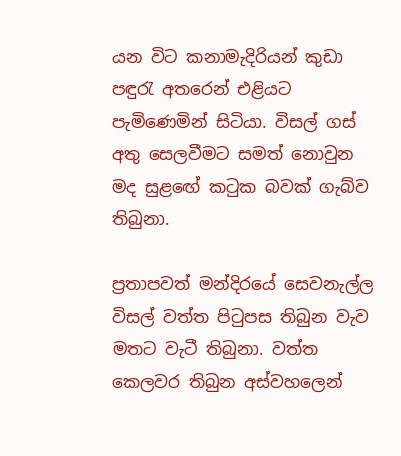යන විට කනාමැදිරියන් කුඩා පඳුරැ අතරෙන් එළියට පැමිණෙමින් සිටියා. විසල් ගස් අතු සෙලවීමට සමත් නොවුන මද සුළඟේ කටුක බවක් ගැබ්ව තිබුනා.

ප්‍රතාපවත් මන්දිරයේ සෙවනැල්ල විසල් වත්ත පිටුපස තිබුන වැව මතට වැටී තිබුනා. වත්ත කෙලවර තිබුන අස්වහලෙන්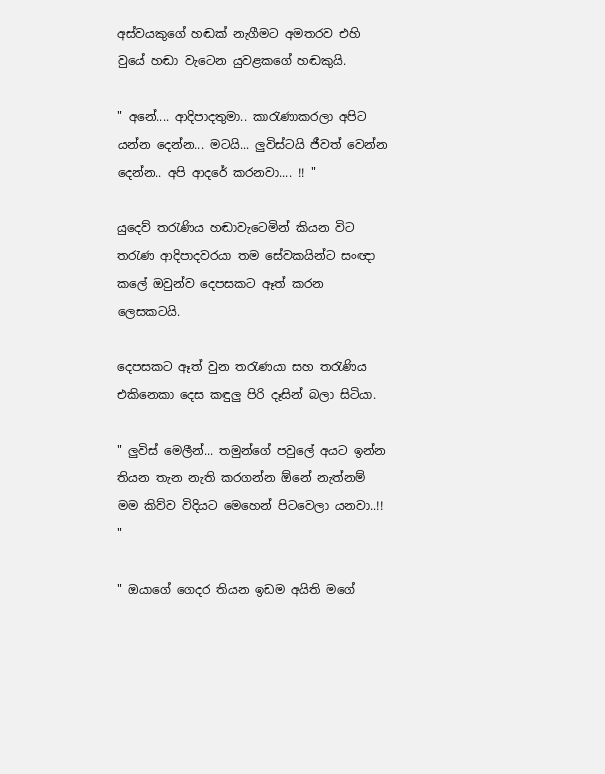අස්වයකුගේ හඬක් නැගීමට අමතරව එහි වුයේ හඬා වැටෙන යුවළකගේ හඬකුයි.

" අනේ.... ආදිපාදතුමා.. කාරැණාකරලා අපිට යන්න දෙන්න... මටයි... ලුවිස්ටයි ජීවත් වෙන්න දෙන්න.. අපි ආදරේ කරනවා.... !! "

යුදෙව් තරැණිය හඬාවැටෙමින් කියන විට තරැණ ආදිපාදවරයා තම සේවකයින්ට සංඥා කලේ ඔවුන්ව දෙපසකට ඈත් කරන ලෙසකටයි.

දෙපසකට ඈත් වුන තරැණයා සහ තරැණිය එකිනෙකා දෙස කඳුලු පිරි දෑසින් බලා සිටියා.

" ලුවිස් මෙලීන්... තමුන්ගේ පවුලේ අයට ඉන්න තියන තැන නැති කරගන්න ඕනේ නැත්නම් මම කිව්ව විදියට මෙහෙන් පිටවෙලා යනවා..!! "

" ඔයාගේ ගෙදර තියන ඉඩම අයිති මගේ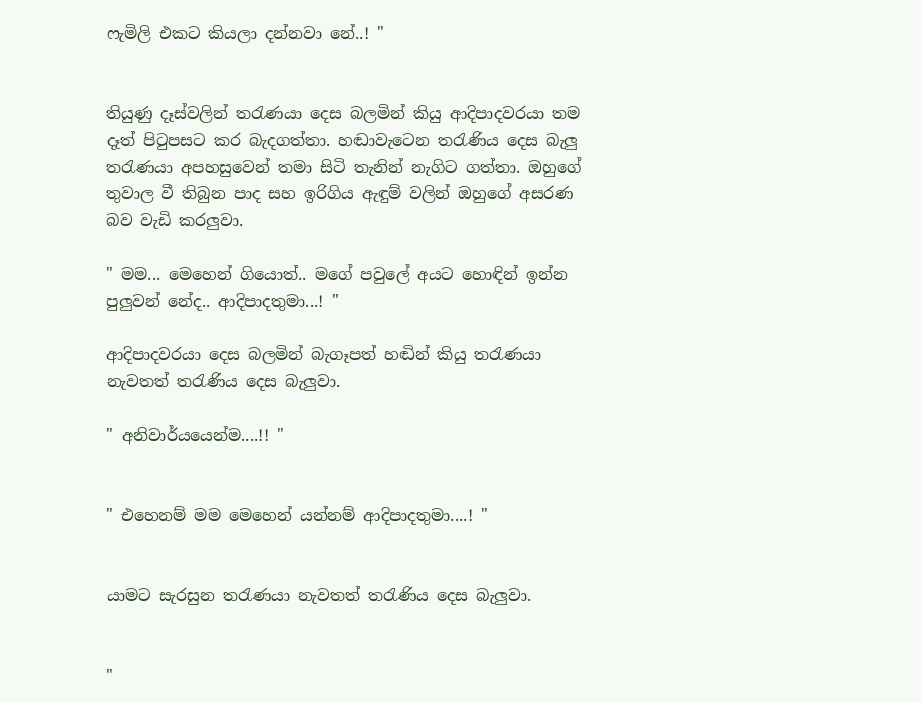ෆැමිලි එකට කියලා දන්නවා නේ..! "


තියුණු දෑස්වලින් තරැණයා දෙස බලමින් කියු ආදිපාදවරයා තම දෑත් පිටුපසට කර බැදගත්තා. හඬාවැටෙන තරැණිය දෙස බැලු තරැණයා අපහසුවෙන් තමා සිටි තැනින් නැගිට ගත්තා. ඔහුගේ තුවාල වී තිබුන පාද සහ ඉරිගිය ඇඳුම් වලින් ඔහුගේ අසරණ බව වැඩි කරලුවා.

" මම... මෙහෙන් ගියොත්.. මගේ පවුලේ අයට හොඳින් ඉන්න පුලුවන් නේද.. ආදිපාදතුමා...! "

ආදිපාදවරයා දෙස බලමින් බැගෑපත් හඬින් කියු තරැණයා නැවතත් තරැණිය දෙස බැලුවා.

" අනිවාර්යයෙන්ම....!! "


" එහෙනම් මම මෙහෙන් යන්නම් ආදිපාදතුමා....! "


යාමට සැරසුන තරැණයා නැවතත් තරැණිය දෙස බැලුවා.


"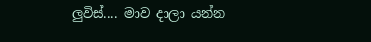ලුවිස්.... මාව දාලා යන්න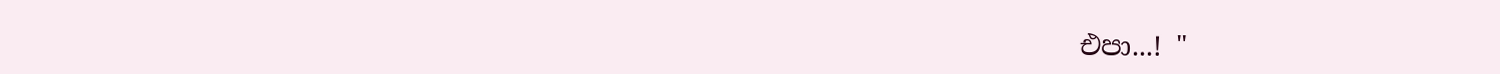එපා...! "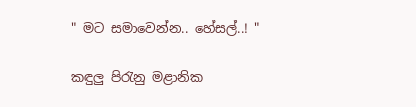" මට සමාවෙන්න.. හේසල්..! "

කඳුලු පිරැනු මළානික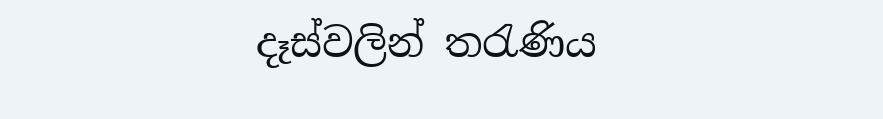දෑස්වලින් තරැණිය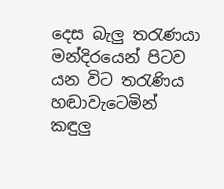දෙස බැලු තරැණයා මන්දිරයෙන් පිටව යන විට තරැණිය හඬාවැටෙමින් කඳුලු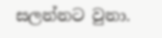සලන්නට වුනා.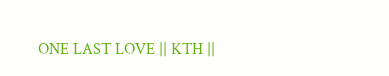ONE LAST LOVE || KTH ||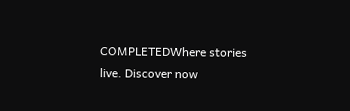COMPLETEDWhere stories live. Discover now